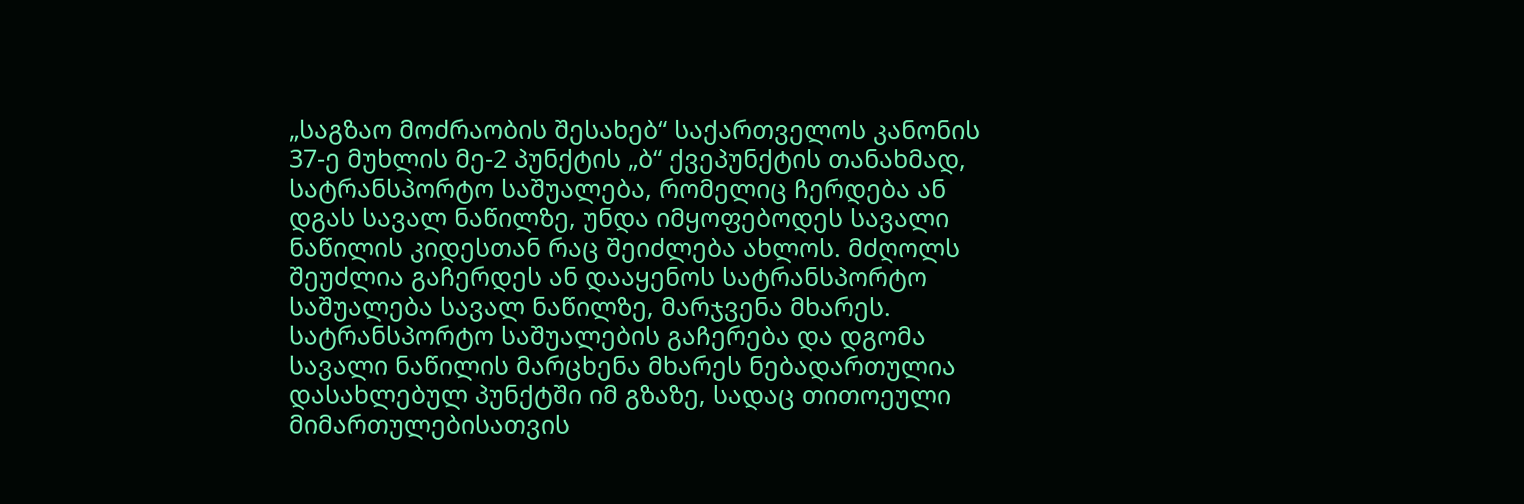„საგზაო მოძრაობის შესახებ“ საქართველოს კანონის 37-ე მუხლის მე-2 პუნქტის „ბ“ ქვეპუნქტის თანახმად, სატრანსპორტო საშუალება, რომელიც ჩერდება ან დგას სავალ ნაწილზე, უნდა იმყოფებოდეს სავალი ნაწილის კიდესთან რაც შეიძლება ახლოს. მძღოლს შეუძლია გაჩერდეს ან დააყენოს სატრანსპორტო საშუალება სავალ ნაწილზე, მარჯვენა მხარეს. სატრანსპორტო საშუალების გაჩერება და დგომა სავალი ნაწილის მარცხენა მხარეს ნებადართულია დასახლებულ პუნქტში იმ გზაზე, სადაც თითოეული მიმართულებისათვის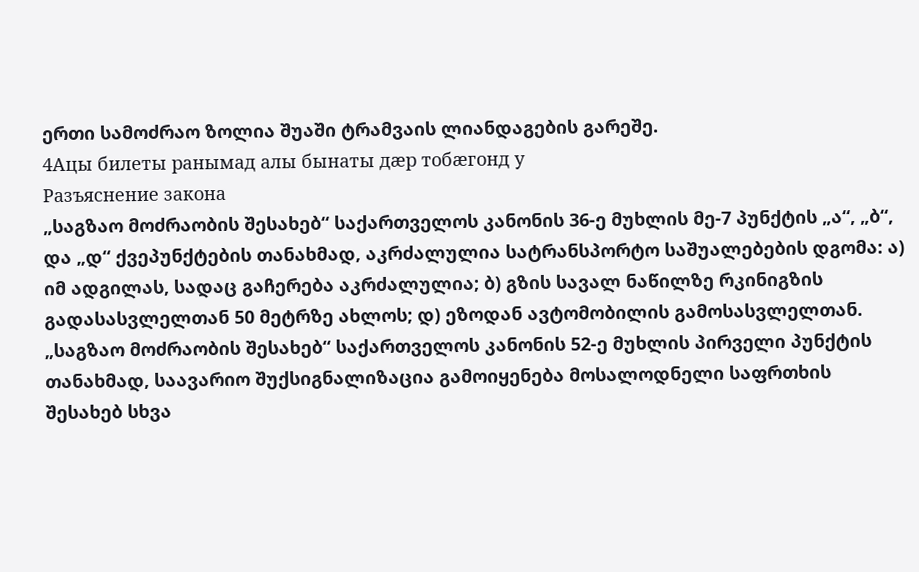ერთი სამოძრაო ზოლია შუაში ტრამვაის ლიანდაგების გარეშე.
4Ацы билеты ранымад алы бынаты дæр тобæгонд у
Разъяснение закона
„საგზაო მოძრაობის შესახებ“ საქართველოს კანონის 36-ე მუხლის მე-7 პუნქტის „ა“, „ბ“, და „დ“ ქვეპუნქტების თანახმად, აკრძალულია სატრანსპორტო საშუალებების დგომა: ა) იმ ადგილას, სადაც გაჩერება აკრძალულია; ბ) გზის სავალ ნაწილზე რკინიგზის გადასასვლელთან 50 მეტრზე ახლოს; დ) ეზოდან ავტომობილის გამოსასვლელთან.
„საგზაო მოძრაობის შესახებ“ საქართველოს კანონის 52-ე მუხლის პირველი პუნქტის თანახმად, საავარიო შუქსიგნალიზაცია გამოიყენება მოსალოდნელი საფრთხის შესახებ სხვა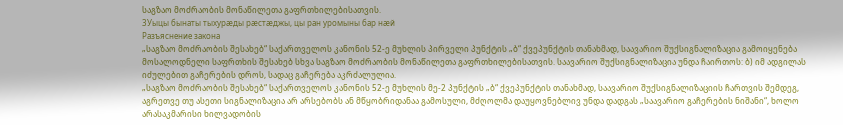საგზაო მოძრაობის მონაწილეთა გაფრთხილებისათვის.
3Уыцы бынаты тыхурæды рæстæджы, цы ран уромыны бар нæй
Разъяснение закона
„საგზაო მოძრაობის შესახებ“ საქართველოს კანონის 52-ე მუხლის პირველი პუნქტის „ბ“ ქვეპუნქტის თანახმად, საავარიო შუქსიგნალიზაცია გამოიყენება მოსალოდნელი საფრთხის შესახებ სხვა საგზაო მოძრაობის მონაწილეთა გაფრთხილებისათვის. საავარიო შუქსიგნალიზაცია უნდა ჩაირთოს: ბ) იმ ადგილას იძულებით გაჩერების დროს, სადაც გაჩერება აკრძალულია.
„საგზაო მოძრაობის შესახებ“ საქართველოს კანონის 52-ე მუხლის მე-2 პუნქტის „ბ“ ქვეპუნქტის თანახმად, საავარიო შუქსიგნალიზაციის ჩართვის შემდეგ, აგრეთვე თუ ასეთი სიგნალიზაცია არ არსებობს ან მწყობრიდანაა გამოსული, მძღოლმა დაუყოვნებლივ უნდა დადგას „საავარიო გაჩერების ნიშანი“, ხოლო არასაკმარისი ხილვადობის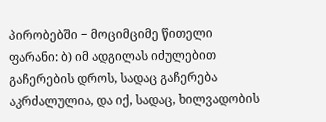პირობებში − მოციმციმე წითელი ფარანი: ბ) იმ ადგილას იძულებით გაჩერების დროს, სადაც გაჩერება აკრძალულია, და იქ, სადაც, ხილვადობის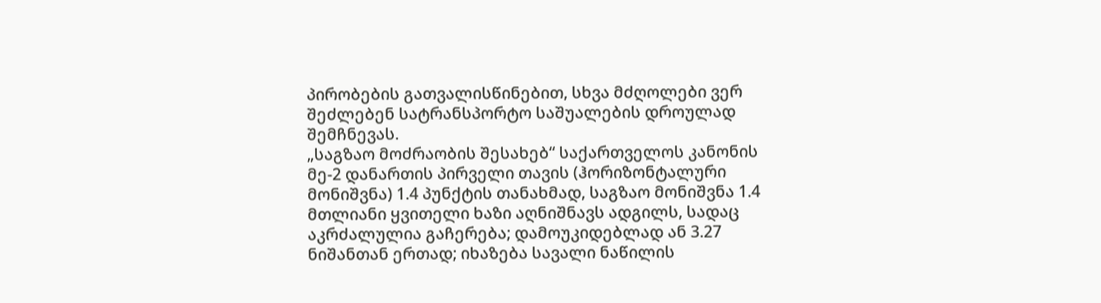პირობების გათვალისწინებით, სხვა მძღოლები ვერ შეძლებენ სატრანსპორტო საშუალების დროულად შემჩნევას.
„საგზაო მოძრაობის შესახებ“ საქართველოს კანონის მე-2 დანართის პირველი თავის (ჰორიზონტალური მონიშვნა) 1.4 პუნქტის თანახმად, საგზაო მონიშვნა 1.4 მთლიანი ყვითელი ხაზი აღნიშნავს ადგილს, სადაც აკრძალულია გაჩერება; დამოუკიდებლად ან 3.27 ნიშანთან ერთად; იხაზება სავალი ნაწილის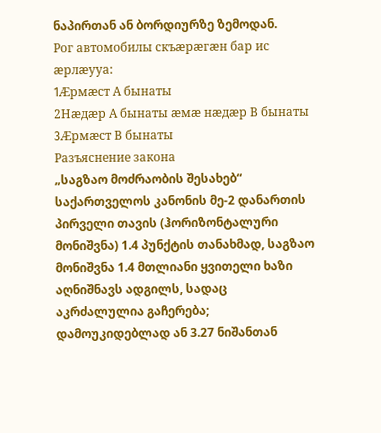ნაპირთან ან ბორდიურზე ზემოდან.
Рог автомобилы скъæрæгæн бар ис æрлæууа:
1Æрмæст А бынаты
2Нæдæр А бынаты æмæ нæдæр В бынаты
3Æрмæст В бынаты
Разъяснение закона
„საგზაო მოძრაობის შესახებ“ საქართველოს კანონის მე-2 დანართის პირველი თავის (ჰორიზონტალური მონიშვნა) 1.4 პუნქტის თანახმად, საგზაო მონიშვნა 1.4 მთლიანი ყვითელი ხაზი აღნიშნავს ადგილს, სადაც აკრძალულია გაჩერება; დამოუკიდებლად ან 3.27 ნიშანთან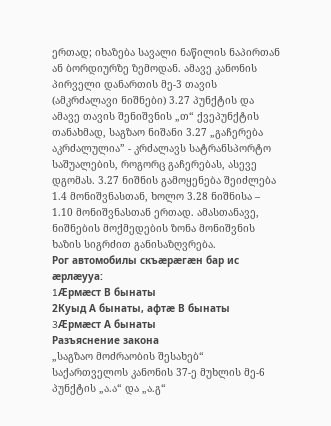ერთად; იხაზება სავალი ნაწილის ნაპირთან ან ბორდიურზე ზემოდან. ამავე კანონის პირველი დანართის მე-3 თავის (ამკრძალავი ნიშნები) 3.27 პუნქტის და ამავე თავის შენიშვნის „თ“ ქვეპუნქტის თანახმად, საგზაო ნიშანი 3.27 „გაჩერება აკრძალულია” - კრძალავს სატრანსპორტო საშუალების, როგორც გაჩერებას, ასევე დგომას. 3.27 ნიშნის გამოყენება შეიძლება 1.4 მონიშვნასთან, ხოლო 3.28 ნიშნისა – 1.10 მონიშვნასთან ერთად. ამასთანავე, ნიშნების მოქმედების ზონა მონიშვნის ხაზის სიგრძით განისაზღვრება.
Рог автомобилы скъæрæгæн бар ис æрлæууа:
1Æрмæст В бынаты
2Куыд А бынаты, афтæ В бынаты
3Æрмæст А бынаты
Разъяснение закона
„საგზაო მოძრაობის შესახებ“ საქართველოს კანონის 37-ე მუხლის მე-6 პუნქტის „ა.ა“ და „ა.გ“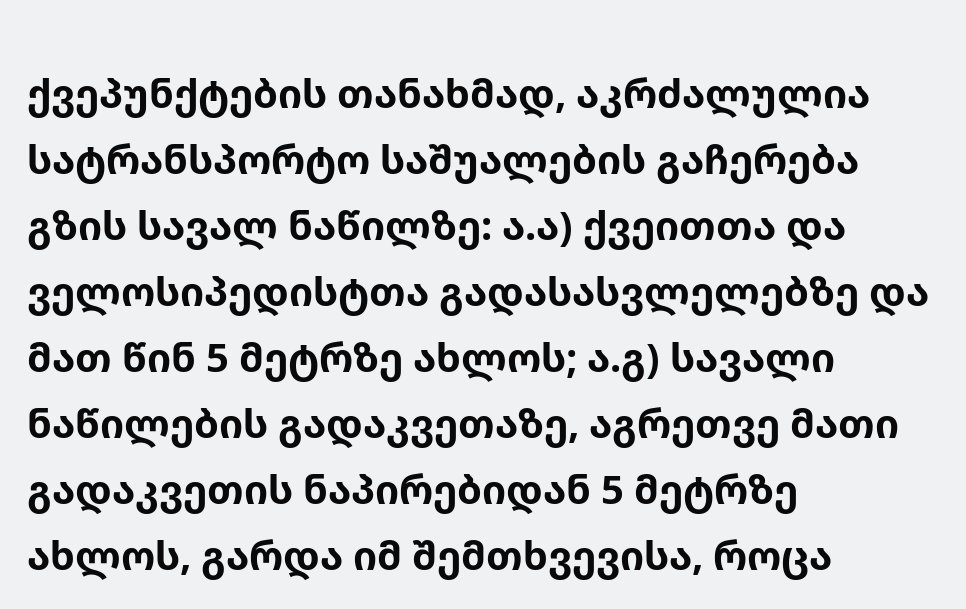ქვეპუნქტების თანახმად, აკრძალულია სატრანსპორტო საშუალების გაჩერება გზის სავალ ნაწილზე: ა.ა) ქვეითთა და ველოსიპედისტთა გადასასვლელებზე და მათ წინ 5 მეტრზე ახლოს; ა.გ) სავალი ნაწილების გადაკვეთაზე, აგრეთვე მათი გადაკვეთის ნაპირებიდან 5 მეტრზე ახლოს, გარდა იმ შემთხვევისა, როცა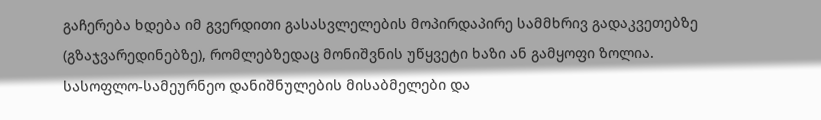გაჩერება ხდება იმ გვერდითი გასასვლელების მოპირდაპირე სამმხრივ გადაკვეთებზე (გზაჯვარედინებზე), რომლებზედაც მონიშვნის უწყვეტი ხაზი ან გამყოფი ზოლია.
სასოფლო-სამეურნეო დანიშნულების მისაბმელები და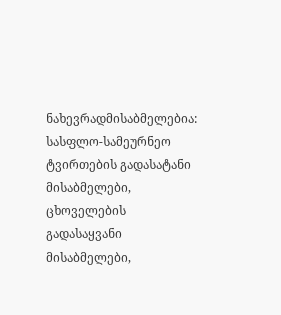ნახევრადმისაბმელებია: სასფლო-სამეურნეო ტვირთების გადასატანი მისაბმელები, ცხოველების გადასაყვანი მისაბმელები,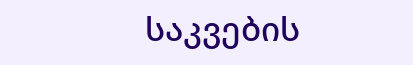საკვების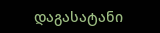დაგასატანი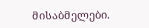მისაბმელები.